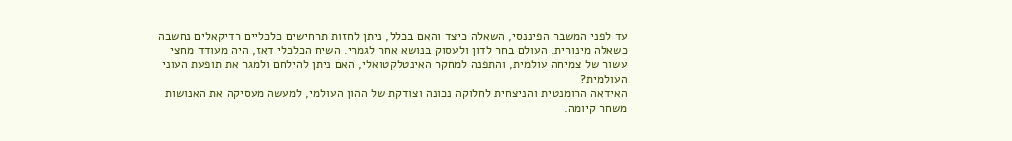עד לפני המשבר הפיננסי, השאלה כיצד והאם בכלל, ניתן לחזות תרחישים כלכליים רדיקאלים נחשבה כשאלה מינורית. העולם בחר לדון ולעסוק בנושא אחר לגמרי. השיח הכלכלי דאז, היה מעודד מחצי עשור של צמיחה עולמית, והתפנה למחקר האינטלקטואלי, האם ניתן להילחם ולמגר את תופעת העוני העולמית?
האידאה הרומנטית והניצחית לחלוקה נכונה וצודקת של ההון העולמי, למעשה מעסיקה את האנושות משחר קיומה.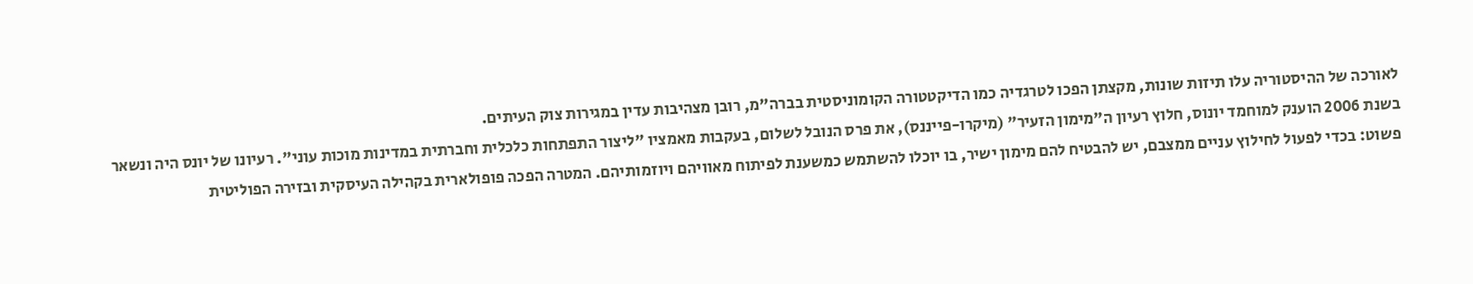לאורכה של ההיסטוריה עלו תיזות שונות, מקצתן הפכו לטרגדיה כמו הדיקטטורה הקומוניסטית בברה"מ, רובן מצהיבות עדין במגירות צוק העיתים.
בשנת 2006 הוענק למוחמד יונוס, חלוץ רעיון ה"מימון הזעיר" (מיקרו-פייננס), את פרס הנובל לשלום, בעקבות מאמציו "ליצור התפתחות כלכלית וחברתית במדינות מוכות עוני". רעיונו של יונס היה ונשאר פשוט: בכדי לפעול לחילוץ עניים ממצבם, יש להבטיח להם מימון ישיר, בו יוכלו להשתמש כמשענת לפיתוח מאוויהם ויוזמותיהם. המטרה הפכה פופולארית בקהילה העיסקית ובזירה הפוליטית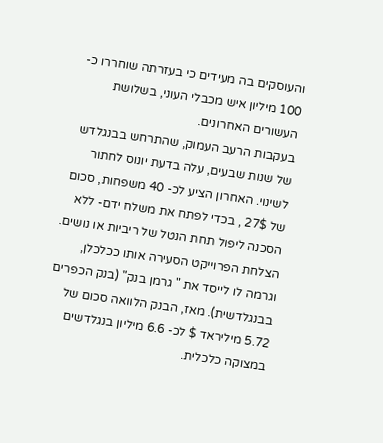והעוסקים בה מעידים כי בעזרתה שוחררו כ- 100 מיליון איש מכבלי העוני, בשלושת העשורים האחרונים.
בעקבות הרעב העמוק, שהתרחש בבנגלדש של שנות שבעים, עלה בדעת יונוס לחתור לשינוי. האחרון הציע לכ- 40 משפחות, סכום של 27$ , בכדי לפתח את משלח ידם- ללא הסכנה ליפול תחת הנטל של ריביות או נושים. הצלחת הפרוייקט הסעירה אותו ככלכלן, וגרמה לו לייסד את " גרמן בנק" (בנק הכפרים בבנגלדשית). מאז, הבנק הלוואה סכום של 5.72 מיליראד $ לכ- 6.6 מיליון בנגלדשים במצוקה כלכלית.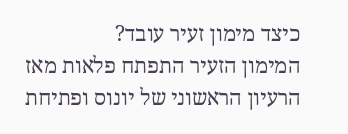כיצד מימון זעיר עובד?
המימון הזעיר התפתח פלאות מאז הרעיון הראשוני של יונוס ופתיחת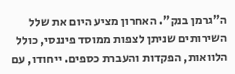ה"גרמן בנק". האחרון מציע היום את שלל השירותים שניתן לצפות ממוסד פיננסי, כולל הלוואות, הפקדות והעברת כספים. ייחודו, עם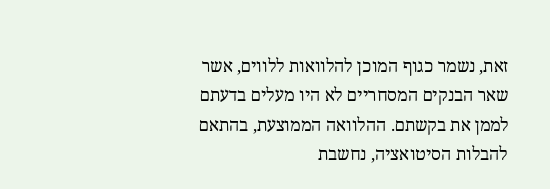זאת, נשמר כגוף המוכן להלוואות ללווים, אשר שאר הבנקים המסחריים לא היו מעלים בדעתם לממן את בקשתם. ההלוואה הממוצעת, בהתאם להבלות הסיטואציה, נחשבת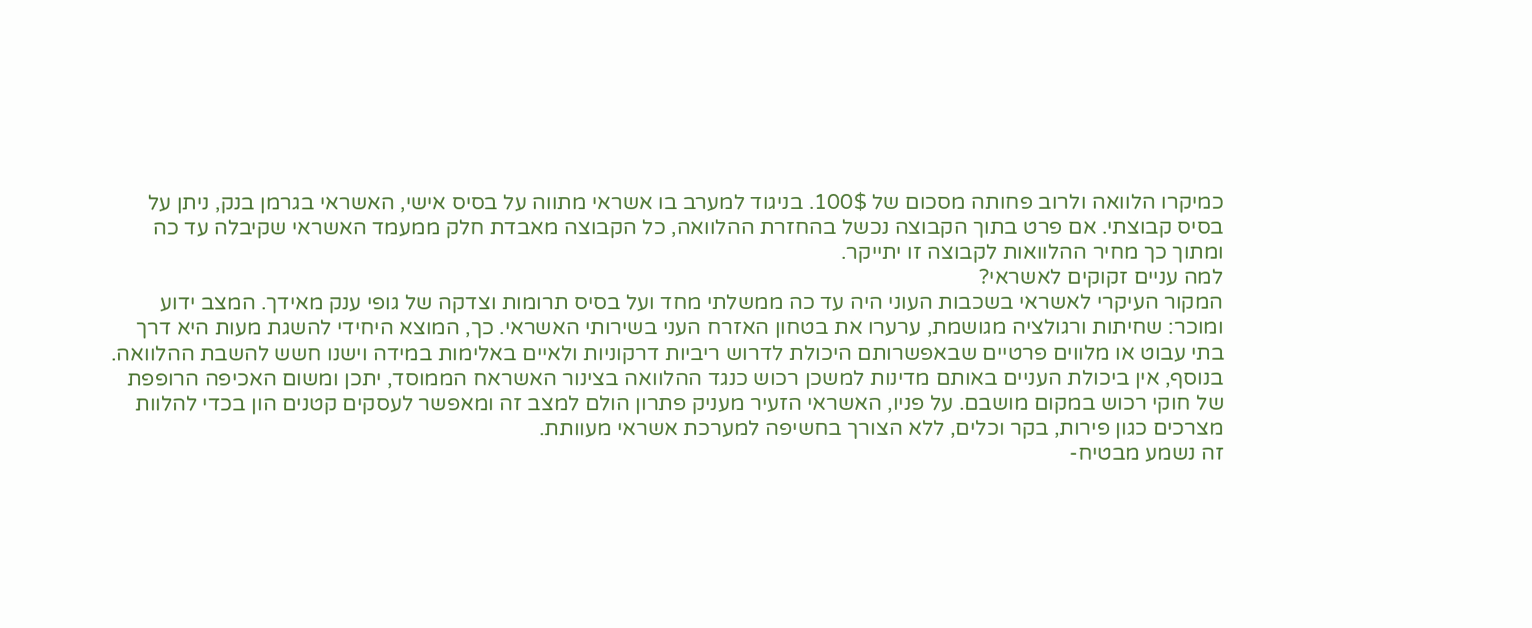כמיקרו הלוואה ולרוב פחותה מסכום של 100$. בניגוד למערב בו אשראי מתווה על בסיס אישי, האשראי בגרמן בנק, ניתן על בסיס קבוצתי. אם פרט בתוך הקבוצה נכשל בהחזרת ההלוואה, כל הקבוצה מאבדת חלק ממעמד האשראי שקיבלה עד כה ומתוך כך מחיר ההלוואות לקבוצה זו יתייקר.
למה עניים זקוקים לאשראי?
המקור העיקרי לאשראי בשכבות העוני היה עד כה ממשלתי מחד ועל בסיס תרומות וצדקה של גופי ענק מאידך. המצב ידוע ומוכר: שחיתות ורגולציה מגושמת, ערערו את בטחון האזרח העני בשירותי האשראי. כך, המוצא היחידי להשגת מעות היא דרך בתי עבוט או מלווים פרטיים שבאפשרותם היכולת לדרוש ריביות דרקוניות ולאיים באלימות במידה וישנו חשש להשבת ההלוואה. בנוסף, אין ביכולת העניים באותם מדינות למשכן רכוש כנגד ההלוואה בצינור האשראח הממוסד, יתכן ומשום האכיפה הרופפת של חוקי רכוש במקום מושבם. על פניו, האשראי הזעיר מעניק פתרון הולם למצב זה ומאפשר לעסקים קטנים הון בכדי להלוות מצרכים כגון פירות, בקר וכלים, ללא הצורך בחשיפה למערכת אשראי מעוותת.
זה נשמע מבטיח-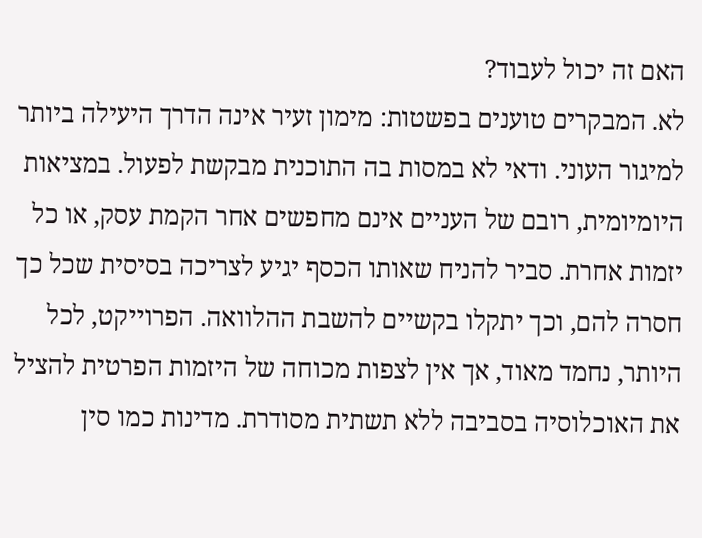האם זה יכול לעבוד?
לא. המבקרים טוענים בפשטות: מימון זעיר אינה הדרך היעילה ביותר למיגור העוני. ודאי לא במסות בה התוכנית מבקשת לפעול. במציאות היומיומית, רובם של העניים אינם מחפשים אחר הקמת עסק, או כל יזמות אחרת. סביר להניח שאותו הכסף יגיע לצריכה בסיסית שכל כך חסרה להם, וכך יתקלו בקשיים להשבת ההלוואה. הפרוייקט, לכל היותר, נחמד מאוד, אך אין לצפות מכוחה של היזמות הפרטית להציל את האוכלוסיה בסביבה ללא תשתית מסודרת. מדינות כמו סין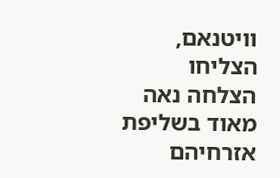וויטנאם, הצליחו הצלחה נאה מאוד בשליפת אזרחיהם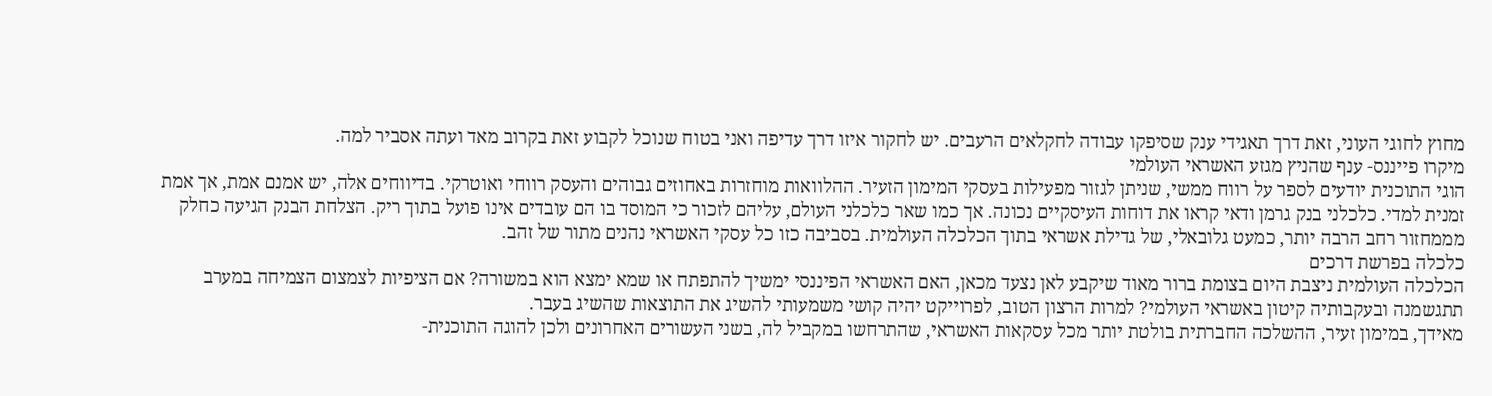מחוץ לחוגי העוני, זאת דרך תאגידי ענק שסיפקו עבודה לחקלאים הרעבים. יש לחקור איזו דרך עדיפה ואני בטוח שנוכל לקבוע זאת בקרוב מאד ועתה אסביר למה.
מיקרו פייננס- ענף שהניץ מגזע האשראי העולמי
הוגי התוכנית יודעים לספר על רווח ממשי, שניתן לגזור מפעילות בעסקי המימון הזעיר. ההלוואות מוחזרות באחוזים גבוהים והעסק רווחי ואוטרקי. בדיווחים אלה, יש אמנם אמת, אך אמת זמנית למדי. כלכלני בנק גרמן ודאי קראו את דוחות העיסקיים נכונה. אך כמו שאר כלכלני העולם, עליהם לזכור כי המוסד בו הם עובדים אינו פועל בתוך ריק. הצלחת הבנק הגיעה כחלק מממחזור רחב הרבה יותר, כמעט גלובאלי, של גדילת אשראי בתוך הכלכלה העולמית. בסביבה כזו כל עסקי האשראי נהנים מתור של זהב.
כלכלה בפרשת דרכים
הכלכלה העולמית ניצבת היום בצומת ברור מאוד שיקבע לאן נצעד מכאן, האם האשראי הפיננסי ימשיך להתפתח או שמא ימצא הוא במשורה? אם הציפיות לצמצום הצמיחה במערב תתגשמנה ובעקבותיה קיטון באשראי העולמי? למרות הרצון הטוב, לפרוייקט יהיה קושי משמעותי להשיג את התוצאות שהשיג בעבר.
מאידך, במימון זעיר, ההשלכה החברתית בולטת יותר מכל עסקאות האשראי, שהתרחשו במקביל לה, בשני העשורים האחרונים ולכן להוגה התוכנית-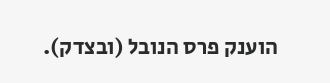הוענק פרס הנובל (ובצדק).